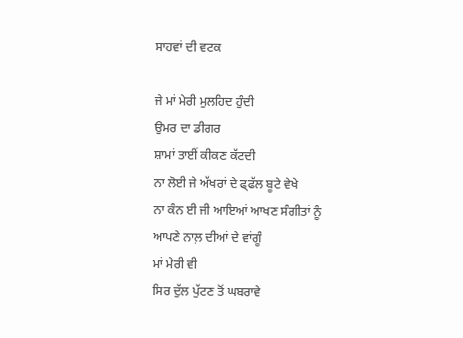ਸਾਹਵਾਂ ਦੀ ਵਟਕ

ਜੇ ਮਾਂ ਮੇਰੀ ਮੁਲਹਿਦ ਹੁੰਦੀ
ਉਮਰ ਦਾ ਡੀਗਰ
ਸ਼ਾਮਾਂ ਤਾਈਂ ਕੀਕਣ ਕੱਟਦੀ
ਨਾ ਲੋਈ ਜੇ ਅੱਖਰਾਂ ਦੇ ਫ੍ਫੱਲ ਬੂਟੇ ਵੇਖੇ
ਨਾ ਕੰਨ ਈ ਜੀ ਆਇਆਂ ਆਖਣ ਸੰਗੀਤਾਂ ਨੂੰ
ਆਪਣੇ ਨਾਲ਼ ਦੀਆਂ ਦੇ ਵਾਂਗੂੰ
ਮਾਂ ਮੇਰੀ ਵੀ
ਸਿਰ ਦੁੱਲ ਪੁੱਟਣ ਤੋਂ ਘਬਰਾਵੇ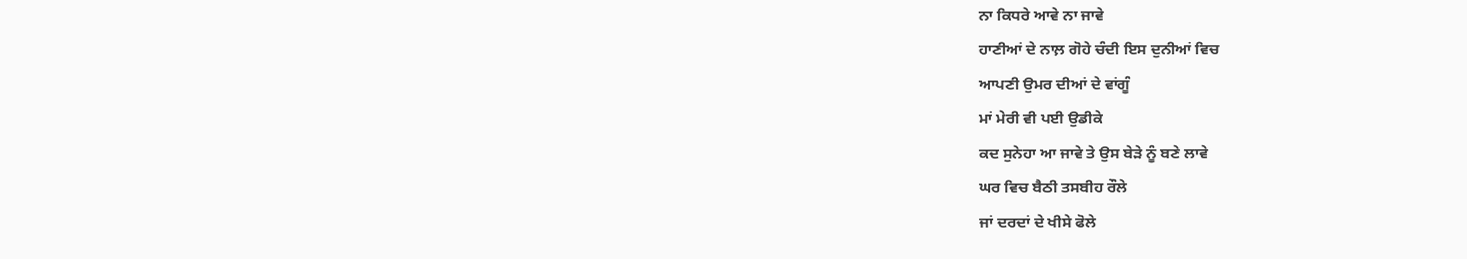ਨਾ ਕਿਧਰੇ ਆਵੇ ਨਾ ਜਾਵੇ
ਹਾਣੀਆਂ ਦੇ ਨਾਲ਼ ਗੋਹੇ ਚੰਦੀ ਇਸ ਦੁਨੀਆਂ ਵਿਚ
ਆਪਣੀ ਉਮਰ ਦੀਆਂ ਦੇ ਵਾਂਗੂੰ
ਮਾਂ ਮੇਰੀ ਵੀ ਪਈ ਉਡੀਕੇ
ਕਦ ਸੁਨੇਹਾ ਆ ਜਾਵੇ ਤੇ ਉਸ ਬੇੜੇ ਨੂੰ ਬਣੇ ਲਾਵੇ
ਘਰ ਵਿਚ ਬੈਠੀ ਤਸਬੀਹ ਰੌਲੇ
ਜਾਂ ਦਰਦਾਂ ਦੇ ਖੀਸੇ ਫੋਲੇ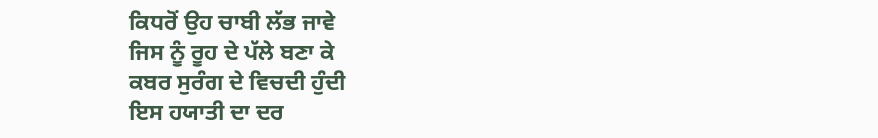ਕਿਧਰੋਂ ਉਹ ਚਾਬੀ ਲੱਭ ਜਾਵੇ
ਜਿਸ ਨੂੰ ਰੂਹ ਦੇ ਪੱਲੇ ਬਣਾ ਕੇ
ਕਬਰ ਸੁਰੰਗ ਦੇ ਵਿਚਦੀ ਹੁੰਦੀ
ਇਸ ਹਯਾਤੀ ਦਾ ਦਰ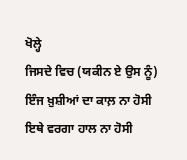ਖੋਲ੍ਹੇ
ਜਿਸਦੇ ਵਿਚ (ਯਕੀਨ ਏ ਉਸ ਨੂੰ)
ਇੰਜ ਖ਼ੁਸ਼ੀਆਂ ਦਾ ਕਾਲ਼ ਨਾ ਹੋਸੀ
ਇਥੇ ਵਰਗਾ ਹਾਲ ਨਾ ਹੋਸੀ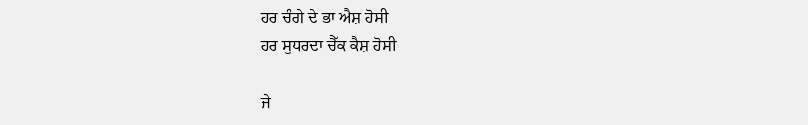ਹਰ ਚੰਗੇ ਦੇ ਭਾ ਐਸ਼ ਹੋਸੀ
ਹਰ ਸੁਧਰਦਾ ਚੈੱਕ ਕੈਸ਼ ਹੋਸੀ

ਜੇ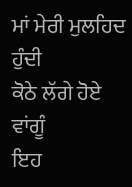ਮਾਂ ਮੇਰੀ ਮੁਲਹਿਦ ਹੁੰਦੀ
ਕੋਠੇ ਲੱਗੇ ਹੋਏ ਵਾਂਗੂੰ
ਇਹ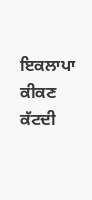ਇਕਲਾਪਾ ਕੀਕਣ ਕੱਟਦੀ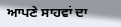ਆਪਣੇ ਸਾਹਵਾਂ ਦਾ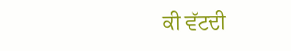ਕੀ ਵੱਟਦੀ